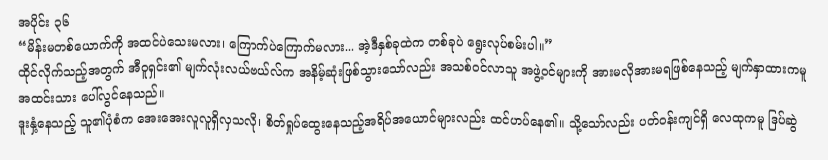အပိုင်း ၃၆
“မိန်းမတစ်ယောက်ကို အထင်ပဲသေးမလား၊ ကြောက်ပဲကြောက်မလား... အဲ့ဒီနှစ်ခုထဲက တစ်ခုပဲ ရွေးလုပ်စမ်းပါ။”
ထိုင်လိုက်သည့်အတွက် အီဝူရှင်း၏ မျက်လုံးလယ်ဗယ်လ်က အနိမ့်ဆုံးဖြစ်သွားသော်လည်း အသစ်ဝင်လာသူ အဖွဲ့ဝင်များကို အားမလိုအားမရဖြစ်နေသည့် မျက်နှာထားကမူ အထင်းသား ပေါ်လွင်နေသည်။
ဒူးနှံ့နေသည့် သူ၏ပုံစံက အေးအေးလူလူရှိလှသလို၊ စိတ်ရှုပ်ထွေးနေသည့်အရိပ်အယောင်များလည်း ထင်ဟပ်နေ၏။ သို့သော်လည်း ပတ်ဝန်းကျင်ရှိ လေထုကမူ ဒြပ်ဆွဲ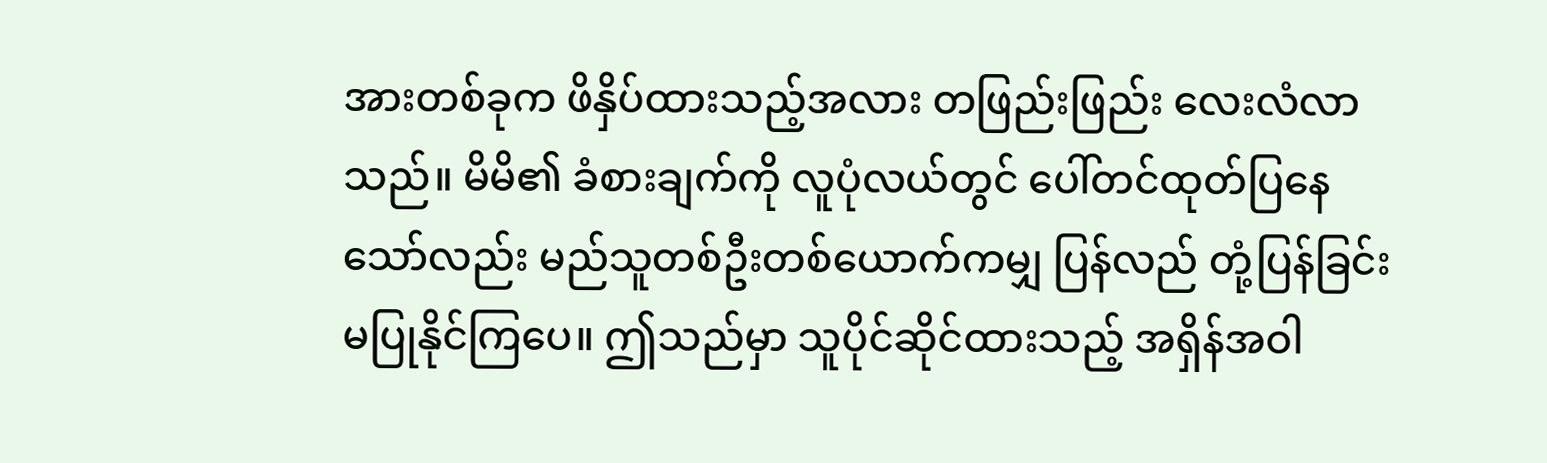အားတစ်ခုက ဖိနှိပ်ထားသည့်အလား တဖြည်းဖြည်း လေးလံလာသည်။ မိမိ၏ ခံစားချက်ကို လူပုံလယ်တွင် ပေါ်တင်ထုတ်ပြနေသော်လည်း မည်သူတစ်ဦးတစ်ယောက်ကမျှ ပြန်လည် တုံ့ပြန်ခြင်းမပြုနိုင်ကြပေ။ ဤသည်မှာ သူပိုင်ဆိုင်ထားသည့် အရှိန်အဝါ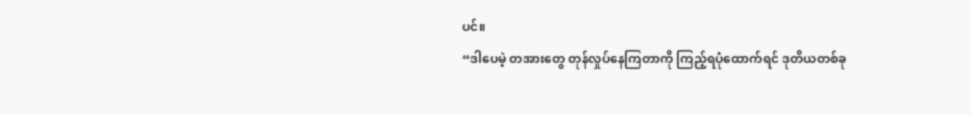ပင်။
“ဒါပေမဲ့ တအားတွေ တုန်လှုပ်နေကြတာကို ကြည့်ရပုံထောက်ရင် ဒုတိယတစ်ခု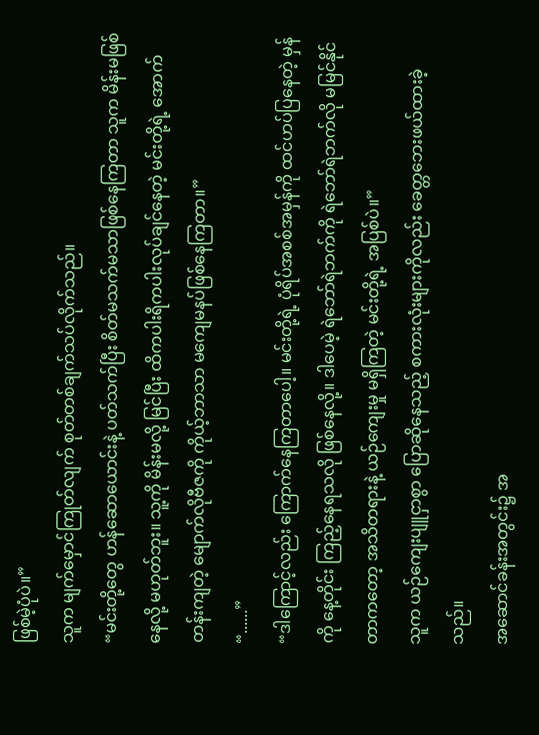ဖြစ်မဲ့ပုံပဲ။”
သူက မျက်မှောင်ကြုတ်လျက် စုတ်တစ်ချက်သပ်လိုက်သည်။
“မင်းတို့တွေ ဟန်ဆောယောင်းနဲ့ ပတ်သက်ပြီး စိတ်မသက်မသာဖြစ်နေကြတာ သူက မိန်းမဖြစ်နေလို့ မဟုတ်ဘူး။ သူ့ကို မိန်းမလို့ မြင်ပြီး ထိကပါးရိကပါးလုပ်ချင်နေတဲ့ မင်းတို့ရဲ့ အောက်တန်းကျတဲ့ မျောက်လိုဗီဇကို ကိုယ့်ဘာသာ မကျေမနပ်ဖြစ်နေကြတာ။”
“......”
“ဒါကြောင့်လည်း ကြောက်နေကြတာပေါ့။ မင်းတို့ရဲ့ ပုံရိပ်အစစ်အမှန်ကို ထင်ဟပ်ပြနေတဲ့ မှန်ကို နေ့တိုင်း ကြည့်နေရသလို ဖြစ်နေလို့။ ဒါပေမဲ့ ရဲဘော်ရဲဘက်ကို ရဲဘော်ရဲဘက်လို မမြင်နိုင်တာကတော့ အသိတရားနဲ့ ယဉ်ကျေးမှု မရှိကြတဲ့ မင်းတို့ရဲ့ အပြစ်ပဲ။”
သူက ယဉ်ကျေးပျူငှာစွာ ပြောဆိုနေသည့် စကားလုံးများကိုလည်း ခေတ္တဘေးဖယ်ထားခဲ့သည်။
အဆောင်ခန်းအတွင်း၌ အ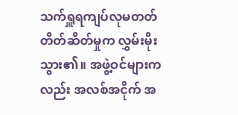သက်ရှူရကျပ်လုမတတ် တိတ်ဆိတ်မှုက လွှမ်းမိုးသွား၏။ အဖွဲ့ဝင်များကလည်း အလစ်အငိုက် အ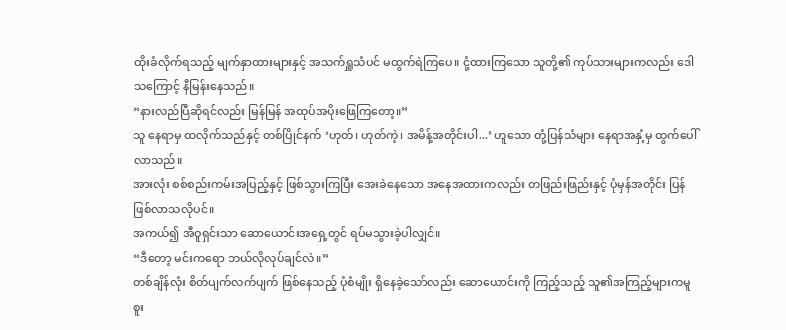ထိုးခံလိုက်ရသည့် မျက်နှာထားများနှင့် အသက်ရှူသံပင် မထွက်ရဲကြပေ။ ငုံ့ထားကြသော သူတို့၏ ကုပ်သားများကလည်း ဒေါသကြောင့် နီမြန်းနေသည်။
“နားလည်ပြီဆိုရင်လည်း မြန်မြန် အထုပ်အပိုးဖြေကြတော့။”
သူ နေရာမှ ထလိုက်သည်နှင့် တစ်ပြိုင်နက် ‘ဟုတ်၊ ဟုတ်ကဲ့၊ အမိန့်အတိုင်းပါ...’ ဟူသော တုံ့ပြန်သံများ နေရာအနှံ့မှ ထွက်ပေါ်လာသည်။
အားလုံး စစ်စည်းကမ်းအပြည့်နှင့် ဖြစ်သွားကြပြီး အေးခဲနေသော အနေအထားကလည်း တဖြည်းဖြည်းနှင့် ပုံမှန်အတိုင်း ပြန်ဖြစ်လာသလိုပင်။
အကယ်၍ အီဝူရှင်းသာ ဆောယောင်းအရှေ့တွင် ရပ်မသွားခဲ့ပါလျှင်။
“ဒီတော့ မင်းကရော ဘယ်လိုလုပ်ချင်လဲ။”
တစ်ချိန်လုံး စိတ်ပျက်လက်ပျက် ဖြစ်နေသည့် ပုံစံမျိုး ရှိနေခဲ့သော်လည်း ဆောယောင်းကို ကြည့်သည့် သူ၏အကြည့်များကမူ စူး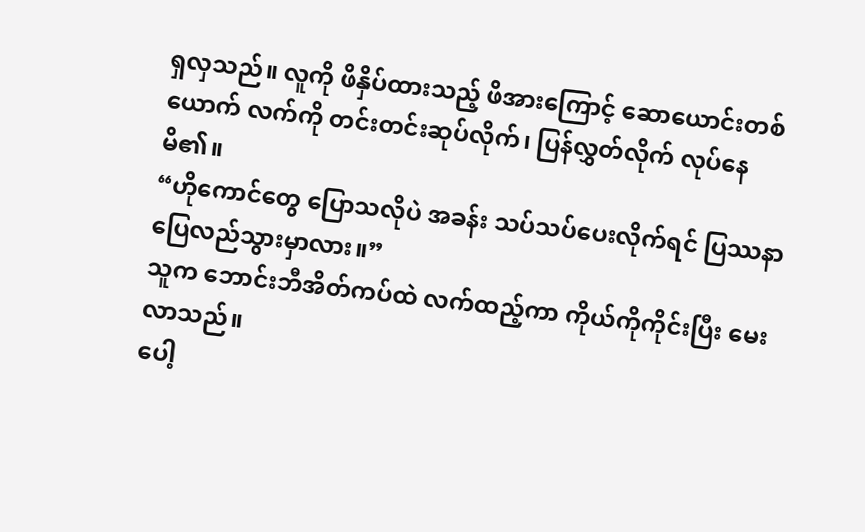ရှလှသည်။ လူကို ဖိနှိပ်ထားသည့် ဖိအားကြောင့် ဆောယောင်းတစ်ယောက် လက်ကို တင်းတင်းဆုပ်လိုက်၊ ပြန်လွှတ်လိုက် လုပ်နေမိ၏။
“ဟိုကောင်တွေ ပြောသလိုပဲ အခန်း သပ်သပ်ပေးလိုက်ရင် ပြဿနာ ပြေလည်သွားမှာလား။”
သူက ဘောင်းဘီအိတ်ကပ်ထဲ လက်ထည့်ကာ ကိုယ်ကိုကိုင်းပြီး မေးလာသည်။
ပေါ့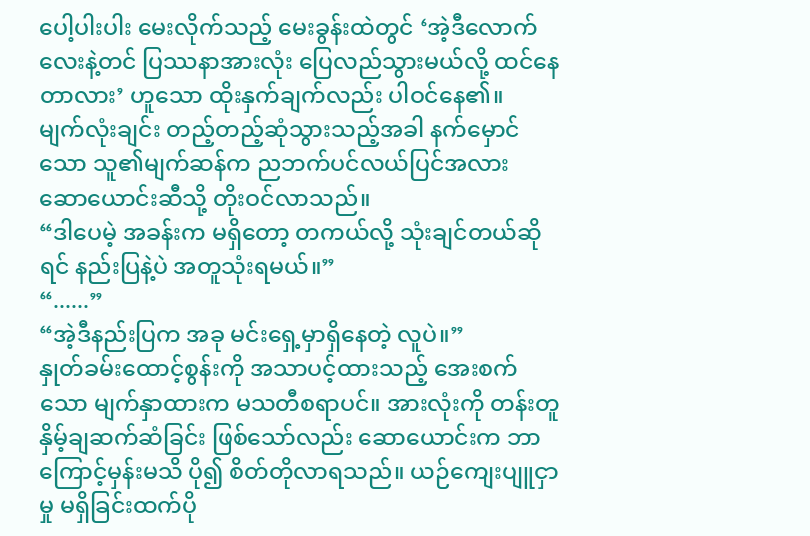ပေါ့ပါးပါး မေးလိုက်သည့် မေးခွန်းထဲတွင် ‘အဲ့ဒီလောက်လေးနဲ့တင် ပြဿနာအားလုံး ပြေလည်သွားမယ်လို့ ထင်နေတာလား’ ဟူသော ထိုးနှက်ချက်လည်း ပါဝင်နေ၏။
မျက်လုံးချင်း တည့်တည့်ဆုံသွားသည့်အခါ နက်မှောင်သော သူ၏မျက်ဆန်က ညဘက်ပင်လယ်ပြင်အလား ဆောယောင်းဆီသို့ တိုးဝင်လာသည်။
“ဒါပေမဲ့ အခန်းက မရှိတော့ တကယ်လို့ သုံးချင်တယ်ဆိုရင် နည်းပြနဲ့ပဲ အတူသုံးရမယ်။”
“......”
“အဲ့ဒီနည်းပြက အခု မင်းရှေ့မှာရှိနေတဲ့ လူပဲ။”
နှုတ်ခမ်းထောင့်စွန်းကို အသာပင့်ထားသည့် အေးစက်သော မျက်နှာထားက မသတီစရာပင်။ အားလုံးကို တန်းတူ နှိမ့်ချဆက်ဆံခြင်း ဖြစ်သော်လည်း ဆောယောင်းက ဘာကြောင့်မှန်းမသိ ပို၍ စိတ်တိုလာရသည်။ ယဉ်ကျေးပျူငှာမှု မရှိခြင်းထက်ပို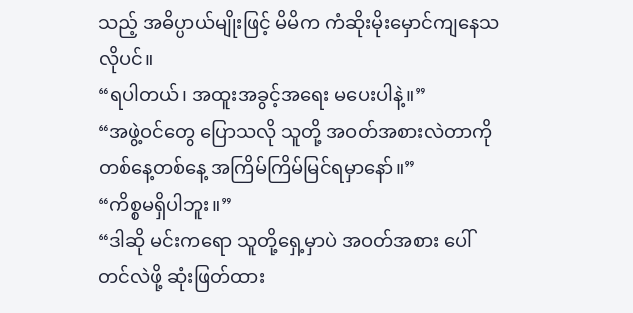သည့် အဓိပ္ပာယ်မျိုးဖြင့် မိမိက ကံဆိုးမိုးမှောင်ကျနေသလိုပင်။
“ရပါတယ်၊ အထူးအခွင့်အရေး မပေးပါနဲ့။”
“အဖွဲ့ဝင်တွေ ပြောသလို သူတို့ အဝတ်အစားလဲတာကို တစ်နေ့တစ်နေ့ အကြိမ်ကြိမ်မြင်ရမှာနော်။”
“ကိစ္စမရှိပါဘူး။”
“ဒါဆို မင်းကရော သူတို့ရှေ့မှာပဲ အဝတ်အစား ပေါ်တင်လဲဖို့ ဆုံးဖြတ်ထား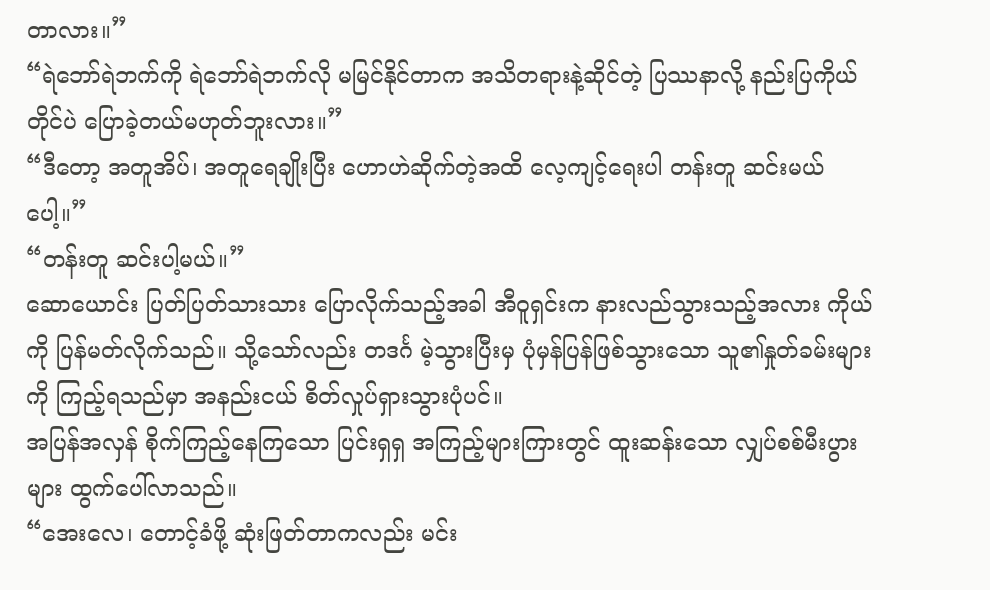တာလား။”
“ရဲဘော်ရဲဘက်ကို ရဲဘော်ရဲဘက်လို မမြင်နိုင်တာက အသိတရားနဲ့ဆိုင်တဲ့ ပြဿနာလို့ နည်းပြကိုယ်တိုင်ပဲ ပြောခဲ့တယ်မဟုတ်ဘူးလား။”
“ဒီတော့ အတူအိပ်၊ အတူရေချိုးပြီး ဟောဟဲဆိုက်တဲ့အထိ လေ့ကျင့်ရေးပါ တန်းတူ ဆင်းမယ်ပေါ့။”
“တန်းတူ ဆင်းပါ့မယ်။”
ဆောယောင်း ပြတ်ပြတ်သားသား ပြောလိုက်သည့်အခါ အီဝူရှင်းက နားလည်သွားသည့်အလား ကိုယ်ကို ပြန်မတ်လိုက်သည်။ သို့သော်လည်း တဒင်္ဂ မဲ့သွားပြီးမှ ပုံမှန်ပြန်ဖြစ်သွားသော သူ၏နှုတ်ခမ်းများကို ကြည့်ရသည်မှာ အနည်းငယ် စိတ်လှုပ်ရှားသွားပုံပင်။
အပြန်အလှန် စိုက်ကြည့်နေကြသော ပြင်းရှရှ အကြည့်များကြားတွင် ထူးဆန်းသော လျှပ်စစ်မီးပွားများ ထွက်ပေါ်လာသည်။
“အေးလေ၊ တောင့်ခံဖို့ ဆုံးဖြတ်တာကလည်း မင်း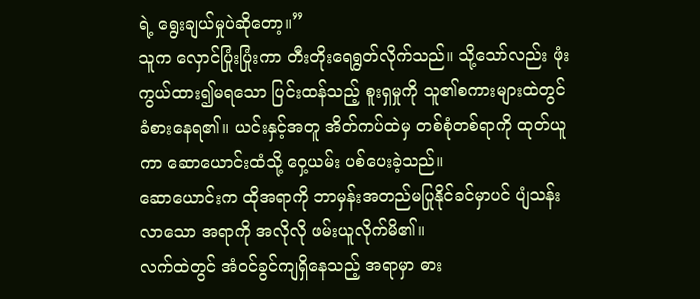ရဲ့ ရွေးချယ်မှုပဲဆိုတော့။”
သူက လှောင်ပြုံးပြုံးကာ တီးတိုးရေရွတ်လိုက်သည်။ သို့သော်လည်း ဖုံးကွယ်ထား၍မရသော ပြင်းထန်သည့် စူးရှမှုကို သူ၏စကားများထဲတွင် ခံစားနေရ၏။ ယင်းနှင့်အတူ အိတ်ကပ်ထဲမှ တစ်စုံတစ်ရာကို ထုတ်ယူကာ ဆောယောင်းထံသို့ ဝှေ့ယမ်း ပစ်ပေးခဲ့သည်။
ဆောယောင်းက ထိုအရာကို ဘာမှန်းအတည်မပြုနိုင်ခင်မှာပင် ပျံသန်းလာသော အရာကို အလိုလို ဖမ်းယူလိုက်မိ၏။
လက်ထဲတွင် အံဝင်ခွင်ကျရှိနေသည့် အရာမှာ ဓား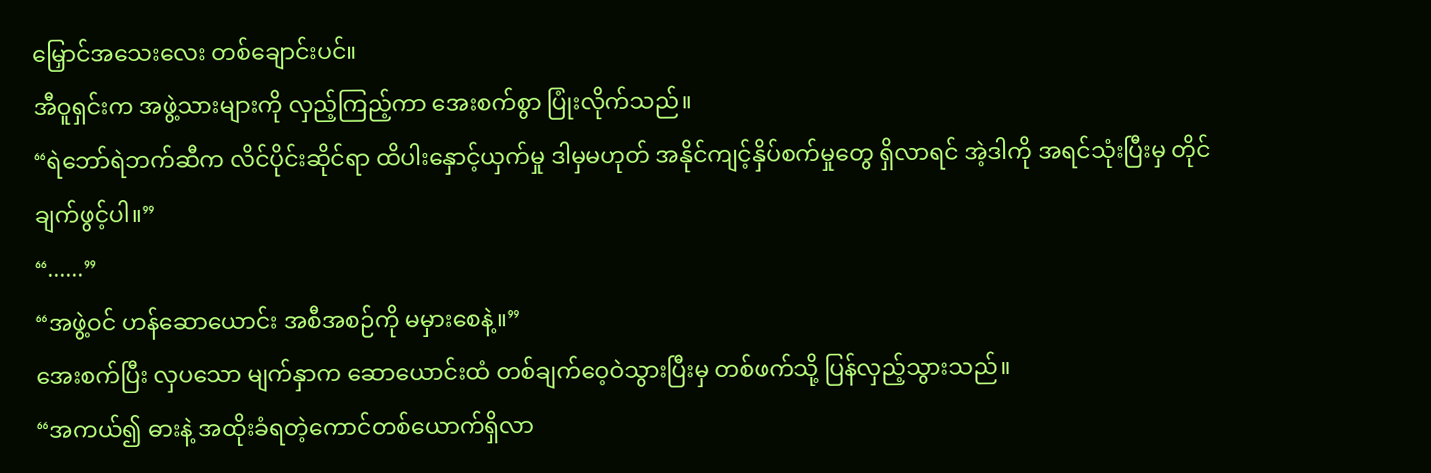မြှောင်အသေးလေး တစ်ချောင်းပင်။
အီဝူရှင်းက အဖွဲ့သားများကို လှည့်ကြည့်ကာ အေးစက်စွာ ပြုံးလိုက်သည်။
“ရဲဘော်ရဲဘက်ဆီက လိင်ပိုင်းဆိုင်ရာ ထိပါးနှောင့်ယှက်မှု ဒါမှမဟုတ် အနိုင်ကျင့်နှိပ်စက်မှုတွေ ရှိလာရင် အဲ့ဒါကို အရင်သုံးပြီးမှ တိုင်ချက်ဖွင့်ပါ။”
“......”
“အဖွဲ့ဝင် ဟန်ဆောယောင်း အစီအစဉ်ကို မမှားစေနဲ့။”
အေးစက်ပြီး လှပသော မျက်နှာက ဆောယောင်းထံ တစ်ချက်ဝေ့ဝဲသွားပြီးမှ တစ်ဖက်သို့ ပြန်လှည့်သွားသည်။
“အကယ်၍ ဓားနဲ့ အထိုးခံရတဲ့ကောင်တစ်ယောက်ရှိလာ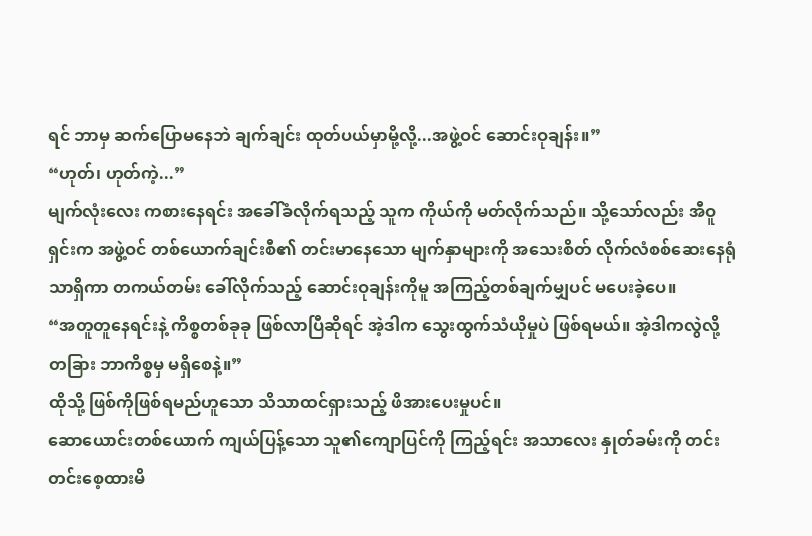ရင် ဘာမှ ဆက်ပြောမနေဘဲ ချက်ချင်း ထုတ်ပယ်မှာမို့လို့...အဖွဲ့ဝင် ဆောင်းဝုချန်း။”
“ဟုတ်၊ ဟုတ်ကဲ့...”
မျက်လုံးလေး ကစားနေရင်း အခေါ်ခံလိုက်ရသည့် သူက ကိုယ်ကို မတ်လိုက်သည်။ သို့သော်လည်း အီဝူရှင်းက အဖွဲ့ဝင် တစ်ယောက်ချင်းစီ၏ တင်းမာနေသော မျက်နှာများကို အသေးစိတ် လိုက်လံစစ်ဆေးနေရုံသာရှိကာ တကယ်တမ်း ခေါ်လိုက်သည့် ဆောင်းဝုချန်းကိုမူ အကြည့်တစ်ချက်မျှပင် မပေးခဲ့ပေ။
“အတူတူနေရင်းနဲ့ ကိစ္စတစ်ခုခု ဖြစ်လာပြီဆိုရင် အဲ့ဒါက သွေးထွက်သံယိုမှုပဲ ဖြစ်ရမယ်။ အဲ့ဒါကလွဲလို့ တခြား ဘာကိစ္စမှ မရှိစေနဲ့။”
ထိုသို့ ဖြစ်ကိုဖြစ်ရမည်ဟူသော သိသာထင်ရှားသည့် ဖိအားပေးမှုပင်။
ဆောယောင်းတစ်ယောက် ကျယ်ပြန့်သော သူ၏ကျောပြင်ကို ကြည့်ရင်း အသာလေး နှုတ်ခမ်းကို တင်းတင်းစေ့ထားမိ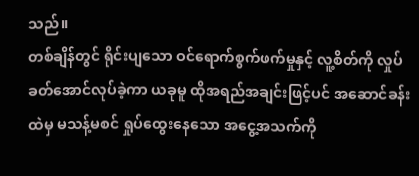သည်။
တစ်ချိန်တွင် ရိုင်းပျသော ဝင်ရောက်စွက်ဖက်မှုနှင့် လူ့စိတ်ကို လှုပ်ခတ်အောင်လုပ်ခဲ့ကာ ယခုမူ ထိုအရည်အချင်းဖြင့်ပင် အဆောင်ခန်းထဲမှ မသန့်မစင် ရှုပ်ထွေးနေသော အငွေ့အသက်ကို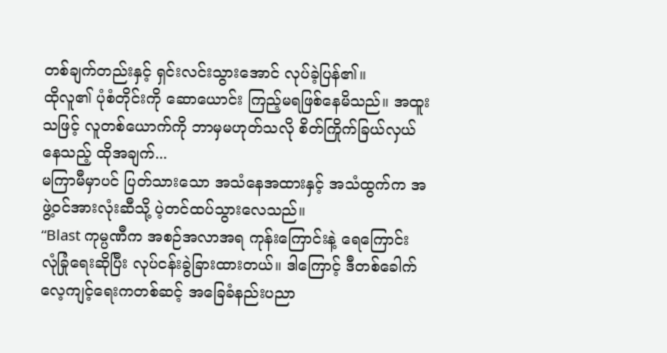တစ်ချက်တည်းနှင့် ရှင်းလင်းသွားအောင် လုပ်ခဲ့ပြန်၏။
ထိုလူ၏ ပုံစံတိုင်းကို ဆောယောင်း ကြည့်မရဖြစ်နေမိသည်။ အထူးသဖြင့် လူတစ်ယောက်ကို ဘာမှမဟုတ်သလို စိတ်ကြိုက်ခြယ်လှယ်နေသည့် ထိုအချက်...
မကြာမီမှာပင် ပြတ်သားသော အသံနေအထားနှင့် အသံထွက်က အဖွဲ့ဝင်အားလုံးဆီသို့ ပဲ့တင်ထပ်သွားလေသည်။
“Blast ကုမ္ပဏီက အစဉ်အလာအရ ကုန်းကြောင်းနဲ့ ရေကြောင်း လုံခြုံရေးဆိုပြီး လုပ်ငန်းခွဲခြားထားတယ်။ ဒါကြောင့် ဒီတစ်ခေါက် လေ့ကျင့်ရေးကတစ်ဆင့် အခြေခံနည်းပညာ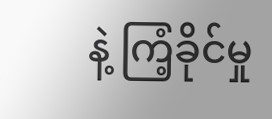နဲ့ ကြံ့ခိုင်မှု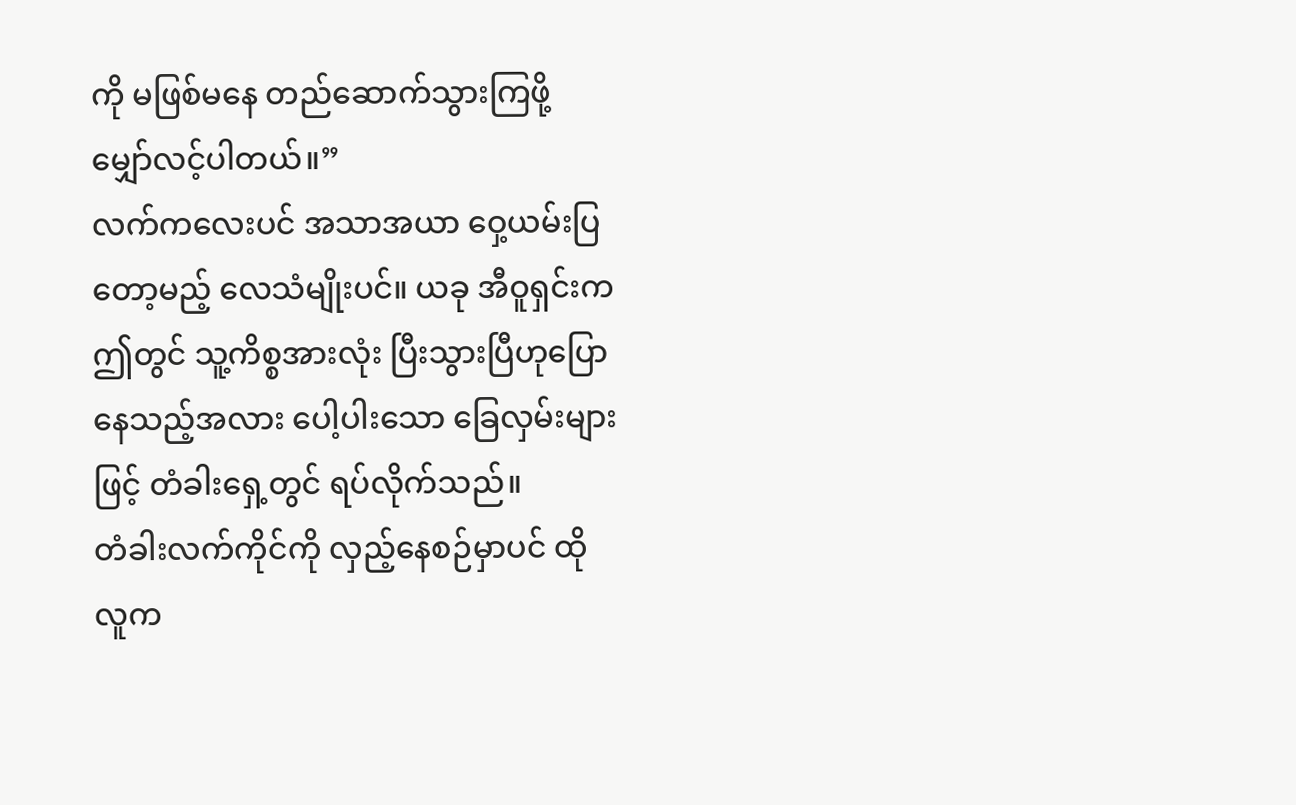ကို မဖြစ်မနေ တည်ဆောက်သွားကြဖို့ မျှော်လင့်ပါတယ်။”
လက်ကလေးပင် အသာအယာ ဝှေ့ယမ်းပြတော့မည့် လေသံမျိုးပင်။ ယခု အီဝူရှင်းက ဤတွင် သူ့ကိစ္စအားလုံး ပြီးသွားပြီဟုပြောနေသည့်အလား ပေါ့ပါးသော ခြေလှမ်းများဖြင့် တံခါးရှေ့တွင် ရပ်လိုက်သည်။
တံခါးလက်ကိုင်ကို လှည့်နေစဉ်မှာပင် ထိုလူက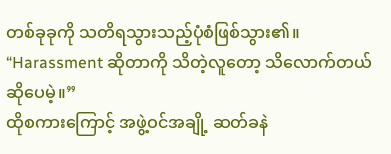တစ်ခုခုကို သတိရသွားသည့်ပုံစံဖြစ်သွား၏။
“Harassment ဆိုတာကို သိတဲ့လူတော့ သိလောက်တယ်ဆိုပေမဲ့။”
ထိုစကားကြောင့် အဖွဲ့ဝင်အချို့ ဆတ်ခနဲ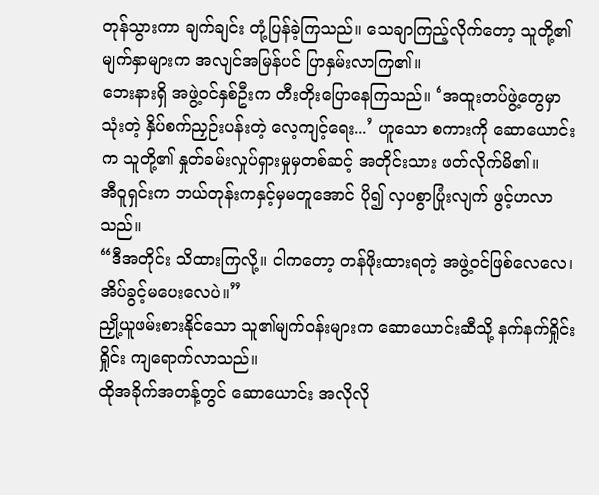တုန်သွားကာ ချက်ချင်း တုံ့ပြန်ခဲ့ကြသည်။ သေချာကြည့်လိုက်တော့ သူတို့၏ မျက်နှာများက အလျင်အမြန်ပင် ပြာနှမ်းလာကြ၏။
ဘေးနားရှိ အဖွဲ့ဝင်နှစ်ဦးက တီးတိုးပြောနေကြသည်။ ‘အထူးတပ်ဖွဲ့တွေမှာ သုံးတဲ့ နှိပ်စက်ညှဉ်းပန်းတဲ့ လေ့ကျင့်ရေး...’ ဟူသော စကားကို ဆောယောင်းက သူတို့၏ နှုတ်ခမ်းလှုပ်ရှားမှုမှတစ်ဆင့် အတိုင်းသား ဖတ်လိုက်မိ၏။
အီဝူရှင်းက ဘယ်တုန်းကနှင့်မှမတူအောင် ပို၍ လှပစွာပြုံးလျက် ဖွင့်ဟလာသည်။
“ဒီအတိုင်း သိထားကြလို့။ ငါကတော့ တန်ဖိုးထားရတဲ့ အဖွဲ့ဝင်ဖြစ်လေလေ၊ အိပ်ခွင့်မပေးလေပဲ။”
ညှို့ယူဖမ်းစားနိုင်သော သူ၏မျက်ဝန်းများက ဆောယောင်းဆီသို့ နက်နက်ရှိုင်းရှိုင်း ကျရောက်လာသည်။
ထိုအခိုက်အတန့်တွင် ဆောယောင်း အလိုလို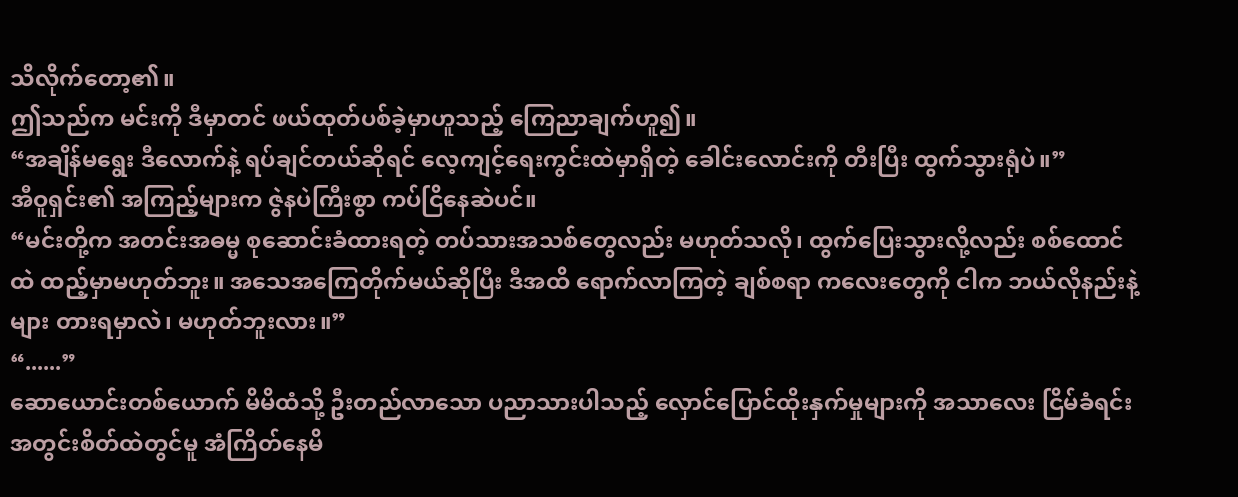သိလိုက်တော့၏။
ဤသည်က မင်းကို ဒီမှာတင် ဖယ်ထုတ်ပစ်ခဲ့မှာဟူသည့် ကြေညာချက်ဟူ၍။
“အချိန်မရွေး ဒီလောက်နဲ့ ရပ်ချင်တယ်ဆိုရင် လေ့ကျင့်ရေးကွင်းထဲမှာရှိတဲ့ ခေါင်းလောင်းကို တီးပြီး ထွက်သွားရုံပဲ။”
အီဝူရှင်း၏ အကြည့်များက ဇွဲနပဲကြီးစွာ ကပ်ငြိနေဆဲပင်။
“မင်းတို့က အတင်းအဓမ္မ စုဆောင်းခံထားရတဲ့ တပ်သားအသစ်တွေလည်း မဟုတ်သလို၊ ထွက်ပြေးသွားလို့လည်း စစ်ထောင်ထဲ ထည့်မှာမဟုတ်ဘူး။ အသေအကြေတိုက်မယ်ဆိုပြီး ဒီအထိ ရောက်လာကြတဲ့ ချစ်စရာ ကလေးတွေကို ငါက ဘယ်လိုနည်းနဲ့များ တားရမှာလဲ၊ မဟုတ်ဘူးလား။”
“......”
ဆောယောင်းတစ်ယောက် မိမိထံသို့ ဦးတည်လာသော ပညာသားပါသည့် လှောင်ပြောင်ထိုးနှက်မှုများကို အသာလေး ငြိမ်ခံရင်း အတွင်းစိတ်ထဲတွင်မူ အံကြိတ်နေမိ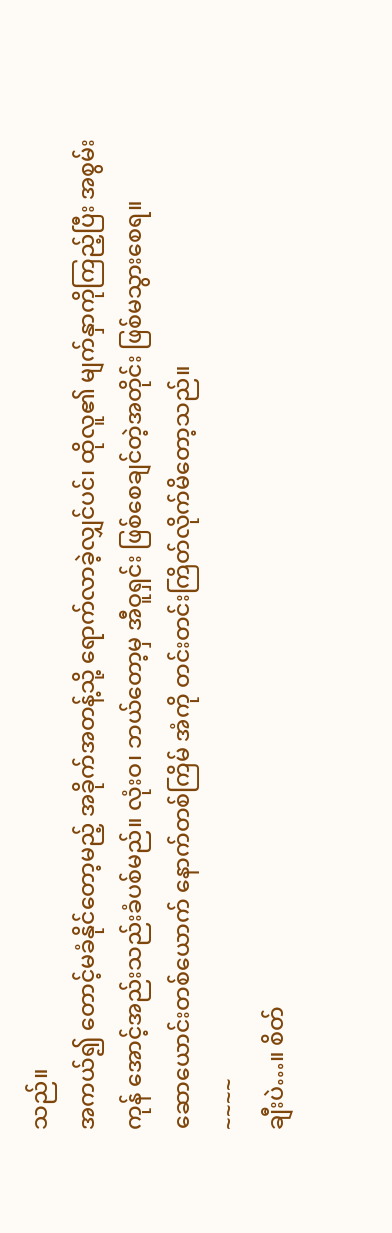သည်။
အကယ်၍ တောင့်မခံနိုင်တော့မည့် အခိုက်အတန့်သို့ ရောက်လာခဲ့လျှင်ပင်၊ ထိုလူ၏ မျက်နှာကိုကြည့်ပြီး အစွမ်းကုန် အောင့်အည်းသည်းခံပစ်မည်။ လုံးဝ၊ ဘယ်တော့မှ အီဝူရှင်း ဖြစ်စေချင်တဲ့အတိုင်း ဖြစ်မသွားစေရ။
ဆောယောင်းတစ်ယောက် နောက်တစ်ကြိမ် အံကို တင်းတင်းကြိတ်လိုက်မိတော့သည်။
~~~~
ချီးပဲ…။ စိတ်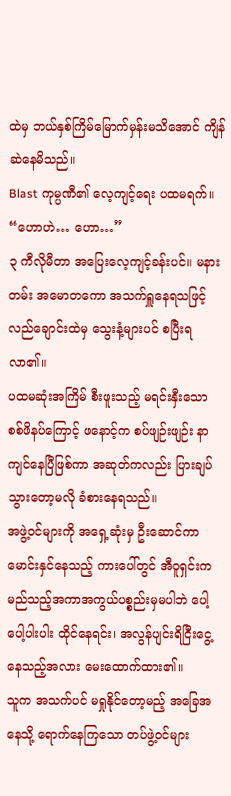ထဲမှ ဘယ်နှစ်ကြိမ်မြောက်မှန်းမသိအောင် ကျိန်ဆဲနေမိသည်။
Blast ကုမ္ပဏီ၏ လေ့ကျင့်ရေး ပထမရက်။
“ဟောဟဲ… ဟော…”
၃ ကီလိုမီတာ အပြေးလေ့ကျင့်ခန်းပင်။ မနားတမ်း အမောတကော အသက်ရှူနေရသဖြင့် လည်ချောင်းထဲမှ သွေးနံ့များပင် စပြီးရလာ၏။
ပထမဆုံးအကြိမ် စီးဖူးသည့် မရင်းနှီးသော စစ်ဖိနပ်ကြောင့် ဖနောင့်က စပ်ဖျဉ်းဖျဉ်း နာကျင်နေပြီဖြစ်ကာ အဆုတ်ကလည်း ပြားချပ်သွားတော့မလို ခံစားနေရသည်။
အဖွဲ့ဝင်များကို အရှေ့ဆုံးမှ ဦးဆောင်ကာ မောင်းနှင်နေသည့် ကားပေါ်တွင် အီဝူရှင်းက မည်သည့်အကာအကွယ်ပစ္စည်းမှမပါဘဲ ပေါ့ပေါ့ပါးပါး ထိုင်နေရင်း၊ အလွန်ပျင်းရိငြီးငွေ့နေသည့်အလား မေးထောက်ထား၏။
သူက အသက်ပင် မရှုနိုင်တော့မည့် အခြေအနေသို့ ရောက်နေကြသော တပ်ဖွဲ့ဝင်များ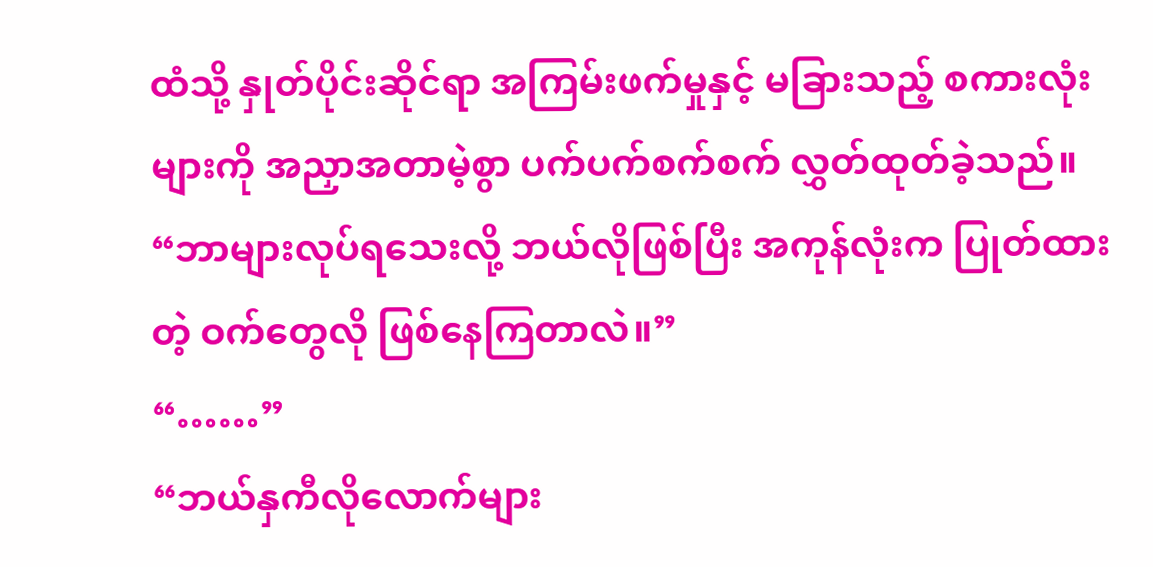ထံသို့ နှုတ်ပိုင်းဆိုင်ရာ အကြမ်းဖက်မှုနှင့် မခြားသည့် စကားလုံးများကို အညှာအတာမဲ့စွာ ပက်ပက်စက်စက် လွှတ်ထုတ်ခဲ့သည်။
“ဘာများလုပ်ရသေးလို့ ဘယ်လိုဖြစ်ပြီး အကုန်လုံးက ပြုတ်ထားတဲ့ ဝက်တွေလို ဖြစ်နေကြတာလဲ။”
“……”
“ဘယ်နှကီလိုလောက်များ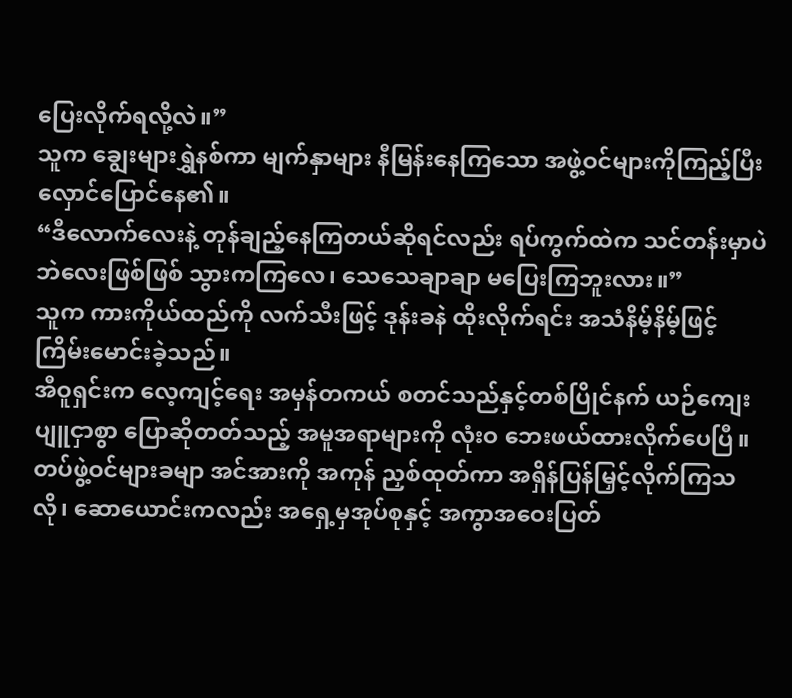ပြေးလိုက်ရလို့လဲ။”
သူက ချွေးများရွှဲနစ်ကာ မျက်နှာများ နီမြန်းနေကြသော အဖွဲ့ဝင်များကိုကြည့်ပြီး လှောင်ပြောင်နေ၏။
“ဒီလောက်လေးနဲ့ တုန်ချည့်နေကြတယ်ဆိုရင်လည်း ရပ်ကွက်ထဲက သင်တန်းမှာပဲ ဘဲလေးဖြစ်ဖြစ် သွားကကြလေ၊ သေသေချာချာ မပြေးကြဘူးလား။”
သူက ကားကိုယ်ထည်ကို လက်သီးဖြင့် ဒုန်းခနဲ ထိုးလိုက်ရင်း အသံနိမ့်နိမ့်ဖြင့် ကြိမ်းမောင်းခဲ့သည်။
အီဝူရှင်းက လေ့ကျင့်ရေး အမှန်တကယ် စတင်သည်နှင့်တစ်ပြိုင်နက် ယဉ်ကျေးပျူငှာစွာ ပြောဆိုတတ်သည့် အမူအရာများကို လုံးဝ ဘေးဖယ်ထားလိုက်ပေပြီ။ တပ်ဖွဲ့ဝင်များခမျာ အင်အားကို အကုန် ညှစ်ထုတ်ကာ အရှိန်ပြန်မြှင့်လိုက်ကြသလို၊ ဆောယောင်းကလည်း အရှေ့မှအုပ်စုနှင့် အကွာအဝေးပြတ်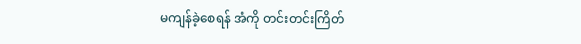မကျန်ခဲ့စေရန် အံကို တင်းတင်းကြိတ်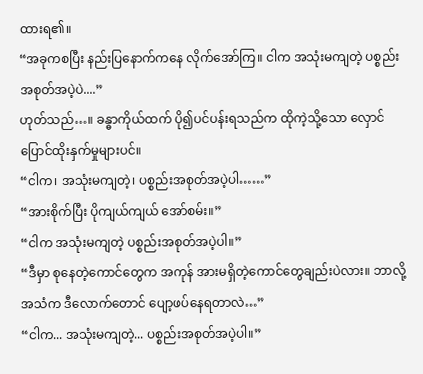ထားရ၏။
“အခုကစပြီး နည်းပြနောက်ကနေ လိုက်အော်ကြ။ ငါက အသုံးမကျတဲ့ ပစ္စည်းအစုတ်အပဲ့ပဲ....”
ဟုတ်သည်…။ ခန္ဓာကိုယ်ထက် ပို၍ပင်ပန်းရသည်က ထိုကဲ့သို့သော လှောင်ပြောင်ထိုးနှက်မှုများပင်။
“ငါက၊ အသုံးမကျတဲ့၊ ပစ္စည်းအစုတ်အပဲ့ပါ……”
“အားစိုက်ပြီး ပိုကျယ်ကျယ် အော်စမ်း။”
“ငါက အသုံးမကျတဲ့ ပစ္စည်းအစုတ်အပဲ့ပါ။”
“ဒီမှာ စုနေတဲ့ကောင်တွေက အကုန် အားမရှိတဲ့ကောင်တွေချည်းပဲလား။ ဘာလို့ အသံက ဒီလောက်တောင် ပျော့ဖပ်နေရတာလဲ…”
“ငါက... အသုံးမကျတဲ့... ပစ္စည်းအစုတ်အပဲ့ပါ။”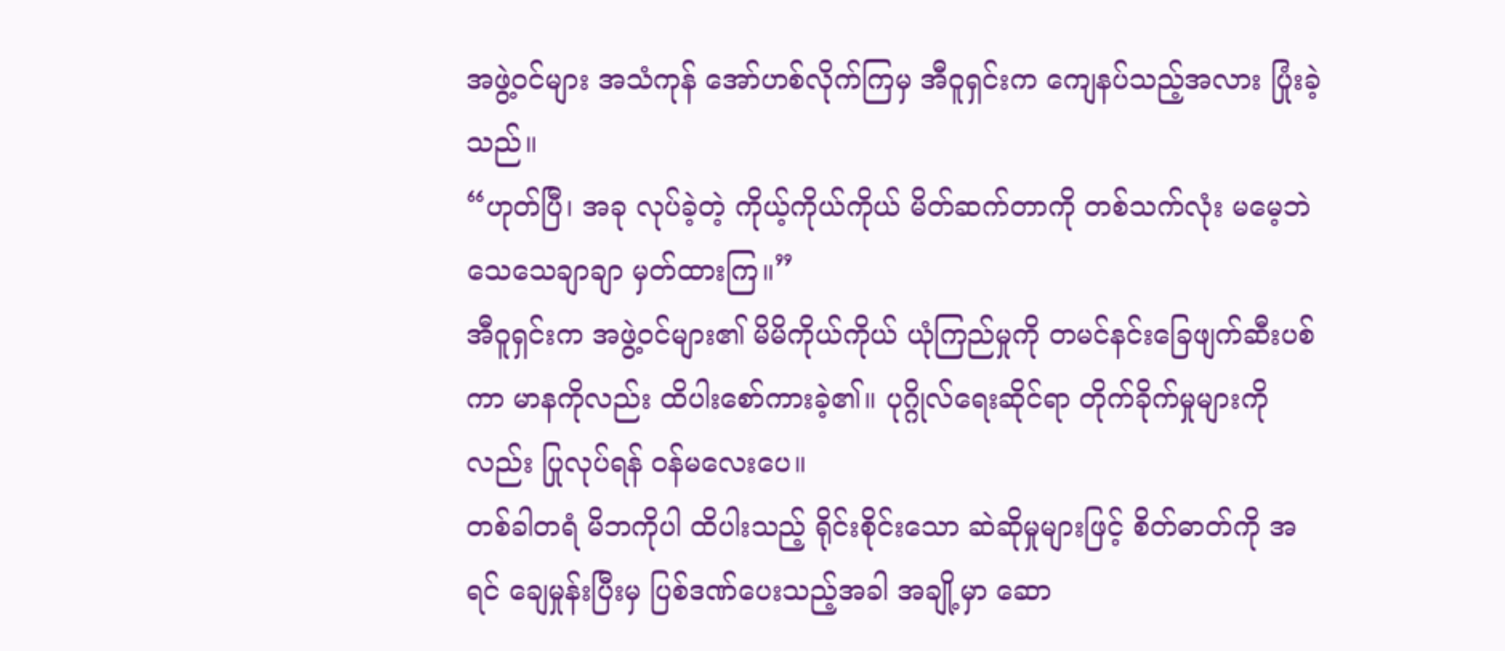အဖွဲ့ဝင်များ အသံကုန် အော်ဟစ်လိုက်ကြမှ အီဝူရှင်းက ကျေနပ်သည့်အလား ပြုံးခဲ့သည်။
“ဟုတ်ပြီ၊ အခု လုပ်ခဲ့တဲ့ ကိုယ့်ကိုယ်ကိုယ် မိတ်ဆက်တာကို တစ်သက်လုံး မမေ့ဘဲ သေသေချာချာ မှတ်ထားကြ။”
အီဝူရှင်းက အဖွဲ့ဝင်များ၏ မိမိကိုယ်ကိုယ် ယုံကြည်မှုကို တမင်နင်းခြေဖျက်ဆီးပစ်ကာ မာနကိုလည်း ထိပါးစော်ကားခဲ့၏။ ပုဂ္ဂိုလ်ရေးဆိုင်ရာ တိုက်ခိုက်မှုများကိုလည်း ပြုလုပ်ရန် ဝန်မလေးပေ။
တစ်ခါတရံ မိဘကိုပါ ထိပါးသည့် ရိုင်းစိုင်းသော ဆဲဆိုမှုများဖြင့် စိတ်ဓာတ်ကို အရင် ချေမှုန်းပြီးမှ ပြစ်ဒဏ်ပေးသည့်အခါ အချို့မှာ ဆော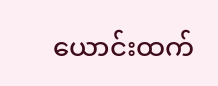ယောင်းထက်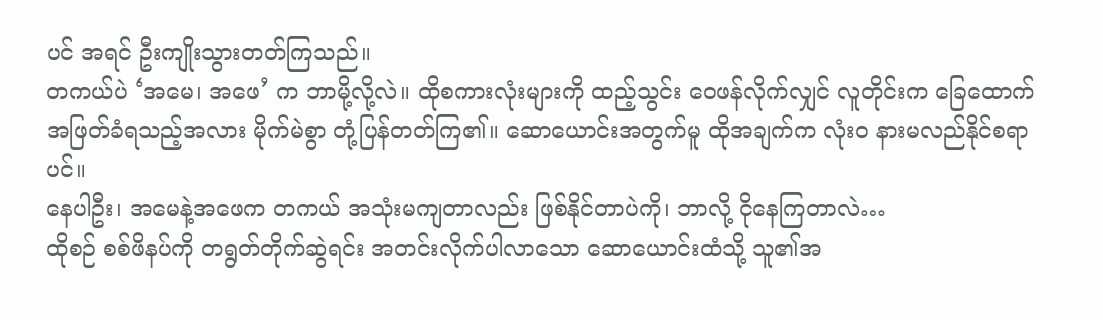ပင် အရင် ဦးကျိုးသွားတတ်ကြသည်။
တကယ်ပဲ ‘အမေ၊ အဖေ’ က ဘာမို့လို့လဲ။ ထိုစကားလုံးများကို ထည့်သွင်း ဝေဖန်လိုက်လျှင် လူတိုင်းက ခြေထောက်အဖြတ်ခံရသည့်အလား မိုက်မဲစွာ တုံ့ပြန်တတ်ကြ၏။ ဆောယောင်းအတွက်မူ ထိုအချက်က လုံးဝ နားမလည်နိုင်စရာပင်။
နေပါဦး၊ အမေနဲ့အဖေက တကယ် အသုံးမကျတာလည်း ဖြစ်နိုင်တာပဲကို၊ ဘာလို့ ငိုနေကြတာလဲ…
ထိုစဉ် စစ်ဖိနပ်ကို တရွတ်တိုက်ဆွဲရင်း အတင်းလိုက်ပါလာသော ဆောယောင်းထံသို့ သူ၏အ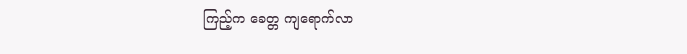ကြည့်က ခေတ္တ ကျရောက်လာ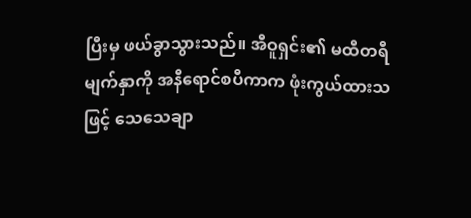ပြီးမှ ဖယ်ခွာသွားသည်။ အီဝူရှင်း၏ မထီတရီမျက်နှာကို အနီရောင်စပီကာက ဖုံးကွယ်ထားသဖြင့် သေသေချာ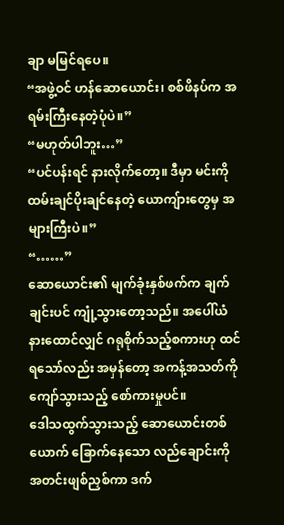ချာ မမြင်ရပေ။
“အဖွဲ့ဝင် ဟန်ဆောယောင်း၊ စစ်ဖိနပ်က အရမ်းကြီးနေတဲ့ပုံပဲ။”
“မဟုတ်ပါဘူး…”
“ပင်ပန်းရင် နားလိုက်တော့။ ဒီမှာ မင်းကို ထမ်းချင်ပိုးချင်နေတဲ့ ယောကျ်ားတွေမှ အများကြီးပဲ။”
“……”
ဆောယောင်း၏ မျက်ခုံးနှစ်ဖက်က ချက်ချင်းပင် ကျုံ့သွားတော့သည်။ အပေါ်ယံ နားထောင်လျှင် ဂရုစိုက်သည့်စကားဟု ထင်ရသော်လည်း အမှန်တော့ အကန့်အသတ်ကို ကျော်သွားသည့် စော်ကားမှုပင်။
ဒေါသထွက်သွားသည့် ဆောယောင်းတစ်ယောက် ခြောက်နေသော လည်ချောင်းကို အတင်းဖျစ်ညှစ်ကာ ဒက်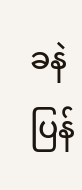ခနဲ ပြန်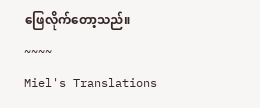ဖြေလိုက်တော့သည်။
~~~~
Miel's Translations